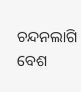ଚନ୍ଦନଲାଗି ବେଶ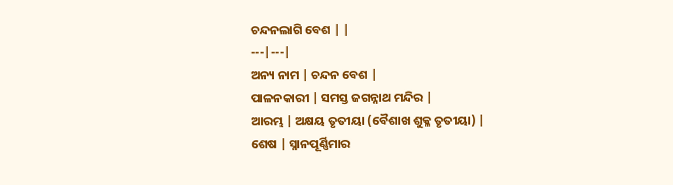ଚନ୍ଦନଲାଗି ବେଶ | |
---|---|
ଅନ୍ୟ ନାମ | ଚନ୍ଦନ ବେଶ |
ପାଳନକାରୀ | ସମସ୍ତ ଜଗନ୍ନାଥ ମନ୍ଦିର |
ଆରମ୍ଭ | ଅକ୍ଷୟ ତୃତୀୟା (ବୈଶାଖ ଶୁକ୍ଳ ତୃତୀୟା) |
ଶେଷ | ସ୍ନାନପୂର୍ଣ୍ଣିମାର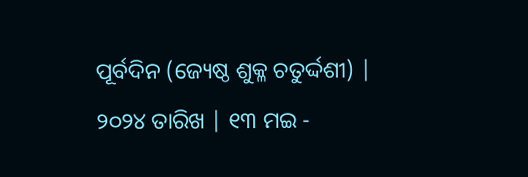ପୂର୍ବଦିନ (ଜ୍ୟେଷ୍ଠ ଶୁକ୍ଳ ଚତୁର୍ଦ୍ଦଶୀ) |
୨୦୨୪ ତାରିଖ | ୧୩ ମଇ -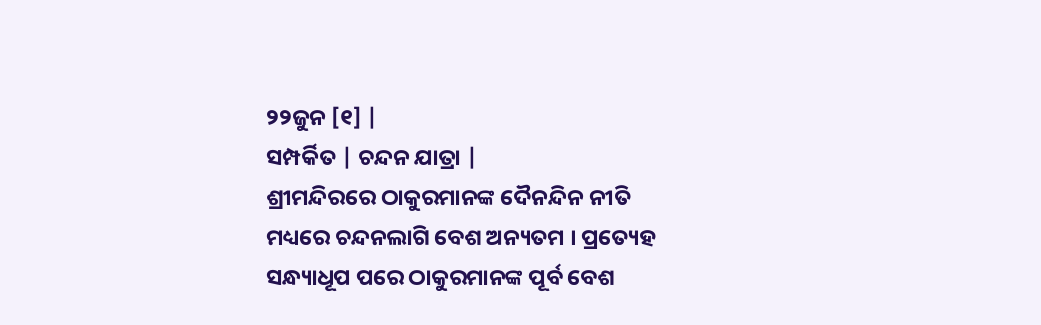୨୨ଜୁନ [୧] |
ସମ୍ପର୍କିତ | ଚନ୍ଦନ ଯାତ୍ରା |
ଶ୍ରୀମନ୍ଦିରରେ ଠାକୁରମାନଙ୍କ ଦୈନନ୍ଦିନ ନୀତି ମଧ୍ୟରେ ଚନ୍ଦନଲାଗି ବେଶ ଅନ୍ୟତମ । ପ୍ରତ୍ୟେହ ସନ୍ଧ୍ୟାଧୂପ ପରେ ଠାକୁରମାନଙ୍କ ପୂର୍ବ ବେଶ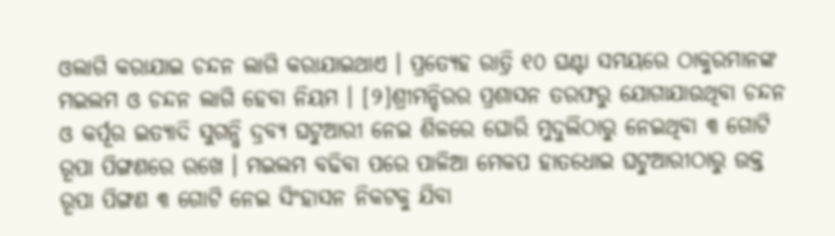ଓଲାଗି କରାଯାଇ ଚନ୍ଦନ ଲାଗି କରାଯାଇଥାଏ । ପ୍ରତ୍ୟେହ ରାତ୍ରି ୧୦ ଘଣ୍ଟା ସମୟରେ ଠାକୁରମାନଙ୍କ ମଇଲମ ଓ ଚନ୍ଦନ ଲାଗି ହେବା ନିୟମ । [୨]ଶ୍ରୀମନ୍ଦିରର ପ୍ରଶାସନ ତରଫରୁ ଯୋଗାଯାଉଥିବା ଚନ୍ଦନ ଓ କର୍ପୂର ଇତ୍ୟାଦି ସୁଗନ୍ଧି ଦ୍ରବ୍ୟ ଘଟୁଆରୀ ନେଇ ଶିଳରେ ଘୋରି ମୁଦୁଲିଠାରୁ ନେଇଥିବା ୩ ଗୋଟି ରୂପା ପିଙ୍ଗଣରେ ରଖେ । ମଇଲମ ବଢିବା ପରେ ପାଳିଆ ମେକପ ହାତଧୋଇ ଘଟୁଆରୀଠାରୁ ଉକ୍ତ ରୂପା ପିଙ୍ଗଣ ୩ ଗୋଟି ନେଇ ସିଂହାସନ ନିକଟକୁ ଯିବା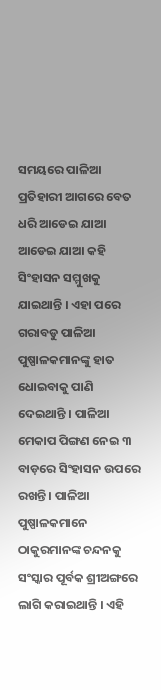ସମୟରେ ପାଳିଆ ପ୍ରତିହାରୀ ଆଗରେ ବେତ ଧରି ଆଡେଇ ଯାଆ ଆଡେଇ ଯାଆ କହି ସିଂହାସନ ସମ୍ମୁଖକୁ ଯାଇଥାନ୍ତି । ଏହା ପରେ ଗରାବଡୁ ପାଳିଆ ପୁଷ୍ପାଳକମାନଙ୍କୁ ହାତ ଧୋଇବାକୁ ପାଣି ଦେଇଥାନ୍ତି । ପାଳିଆ ମେକାପ ପିଙ୍ଗଣ ନେଇ ୩ ବାଡ଼ରେ ସିଂହାସନ ଉପରେ ରଖନ୍ତି । ପାଳିଆ ପୁଷ୍ପାଳକମାନେ ଠାକୁରମାନଙ୍କ ଚନ୍ଦନକୁ ସଂସ୍କାର ପୂର୍ବକ ଶ୍ରୀଅଙ୍ଗରେ ଲାଗି କରାଇଥାନ୍ତି । ଏହି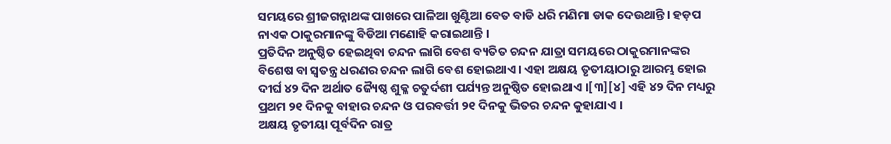ସମୟରେ ଶ୍ରୀଜଗନ୍ନାଥଙ୍କ ପାଖରେ ପାଳିଆ ଖୁଣ୍ଟିଆ ବେତ ବାଡି ଧରି ମଣିମା ଡାକ ଦେଉଥାନ୍ତି । ହଡ଼ପ ନାଏକ ଠାକୁରମାନଙ୍କୁ ବିଡିଆ ମଣୋହି କରାଇଥାନ୍ତି ।
ପ୍ରତିଦିନ ଅନୁଷ୍ଠିତ ହେଇଥିବା ଚନ୍ଦନ ଲାଗି ବେଶ ବ୍ୟତିତ ଚନ୍ଦନ ଯାତ୍ରା ସମୟରେ ଠାକୁରମାନଙ୍କର ବିଶେଷ ବା ସ୍ୱତନ୍ତ୍ର ଧରଣର ଚନ୍ଦନ ଲାଗି ବେଶ ହୋଇଥାଏ । ଏହା ଅକ୍ଷୟ ତୃତୀୟାଠାରୁ ଆରମ୍ଭ ହୋଇ ଦୀର୍ଘ ୪୨ ଦିନ ଅର୍ଥାତ ଜ୍ୟୈଷ୍ଠ ଶୁକ୍ଳ ଚତୁର୍ଦଶୀ ପର୍ଯ୍ୟନ୍ତ ଅନୁଷ୍ଠିତ ହୋଇଥାଏ ।[୩][୪] ଏହି ୪୨ ଦିନ ମଧ୍ୟରୁ ପ୍ରଥମ ୨୧ ଦିନକୁ ବାହାର ଚନ୍ଦନ ଓ ପରବର୍ତ୍ତୀ ୨୧ ଦିନକୁ ଭିତର ଚନ୍ଦନ କୁହାଯାଏ ।
ଅକ୍ଷୟ ତୃତୀୟା ପୂର୍ବଦିନ ରାତ୍ର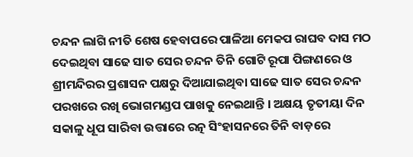ଚନ୍ଦନ ଲାଗି ନୀତି ଶେଷ ହେବାପରେ ପାଳିଆ ମେକପ ରାଘବ ଦାସ ମଠ ଦେଇଥିବା ସାଢେ ସାତ ସେର ଚନ୍ଦନ ତିନି ଗୋଟି ରୂପା ପିଙ୍ଗଣରେ ଓ ଶ୍ରୀମନ୍ଦିରର ପ୍ରଶାସନ ପକ୍ଷରୁ ଦିଆଯାଇଥିବା ସାଢେ ସାତ ସେର ଚନ୍ଦନ ପରଖରେ ରଖି ଭୋଗମଣ୍ଡପ ପାଖକୁ ନେଇଥାନ୍ତି । ଅକ୍ଷୟ ତୃତୀୟା ଦିନ ସକାଳୁ ଧୂପ ସାରିବା ଉତ୍ତାରେ ରତ୍ନ ସିଂହାସନରେ ତିନି ବାଡ଼ରେ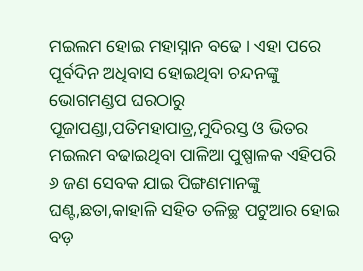ମଇଲମ ହୋଇ ମହାସ୍ନାନ ବଢେ । ଏହା ପରେ ପୂର୍ବଦିନ ଅଧିବାସ ହୋଇଥିବା ଚନ୍ଦନଙ୍କୁ ଭୋଗମଣ୍ଡପ ଘରଠାରୁ ପୂଜାପଣ୍ଡା,ପତିମହାପାତ୍ର,ମୁଦିରସ୍ତ ଓ ଭିତର ମଇଲମ ବଢାଇଥିବା ପାଳିଆ ପୁଷ୍ପାଳକ ଏହିପରି ୬ ଜଣ ସେବକ ଯାଇ ପିଙ୍ଗଣମାନଙ୍କୁ ଘଣ୍ଟ,ଛତା,କାହାଳି ସହିତ ତଳିଚ୍ଛ ପଟୁଆର ହୋଇ ବଡ଼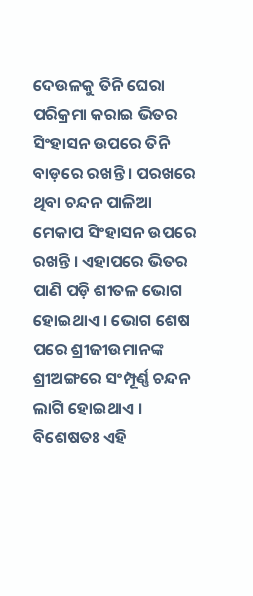ଦେଉଳକୁ ତିନି ଘେରା ପରିକ୍ରମା କରାଇ ଭିତର ସିଂହାସନ ଉପରେ ତିନି ବାଡ଼ରେ ରଖନ୍ତି । ପରଖରେ ଥିବା ଚନ୍ଦନ ପାଳିଆ ମେକାପ ସିଂହାସନ ଉପରେ ରଖନ୍ତି । ଏହାପରେ ଭିତର ପାଣି ପଡ଼ି ଶୀତଳ ଭୋଗ ହୋଇଥାଏ । ଭୋଗ ଶେଷ ପରେ ଶ୍ରୀଜୀଉମାନଙ୍କ ଶ୍ରୀଅଙ୍ଗରେ ସଂମ୍ପୂର୍ଣ୍ଣ ଚନ୍ଦନ ଲାଗି ହୋଇଥାଏ । ବିଶେଷତଃ ଏହି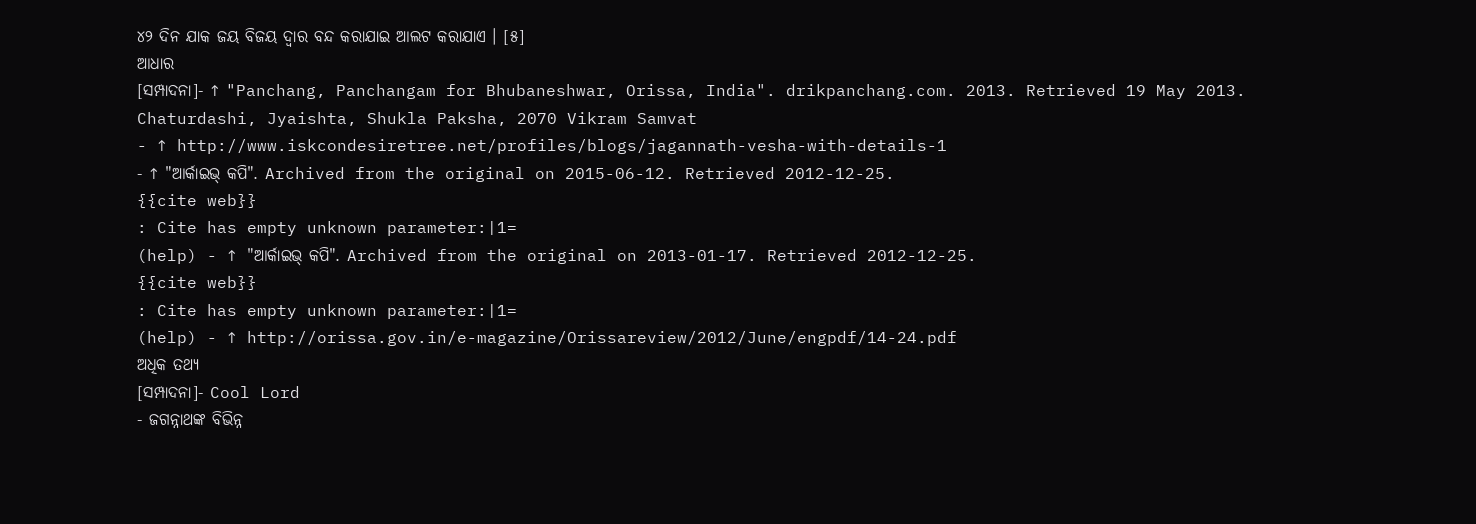୪୨ ଦିନ ଯାକ ଜୟ ବିଜୟ ଦ୍ୱାର ବନ୍ଦ କରାଯାଇ ଆଲଟ କରାଯାଏ । [୫]
ଆଧାର
[ସମ୍ପାଦନା]- ↑ "Panchang, Panchangam for Bhubaneshwar, Orissa, India". drikpanchang.com. 2013. Retrieved 19 May 2013.
Chaturdashi, Jyaishta, Shukla Paksha, 2070 Vikram Samvat
- ↑ http://www.iskcondesiretree.net/profiles/blogs/jagannath-vesha-with-details-1
- ↑ "ଆର୍କାଇଭ୍ କପି". Archived from the original on 2015-06-12. Retrieved 2012-12-25.
{{cite web}}
: Cite has empty unknown parameter:|1=
(help) - ↑ "ଆର୍କାଇଭ୍ କପି". Archived from the original on 2013-01-17. Retrieved 2012-12-25.
{{cite web}}
: Cite has empty unknown parameter:|1=
(help) - ↑ http://orissa.gov.in/e-magazine/Orissareview/2012/June/engpdf/14-24.pdf
ଅଧିକ ତଥ୍ୟ
[ସମ୍ପାଦନା]- Cool Lord
- ଜଗନ୍ନାଥଙ୍କ ବିଭିନ୍ନ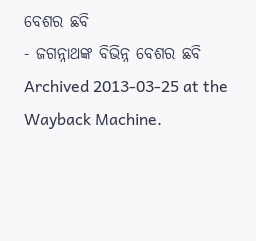ବେଶର ଛବି
- ଜଗନ୍ନାଥଙ୍କ ବିଭିନ୍ନ ବେଶର ଛବି Archived 2013-03-25 at the Wayback Machine.